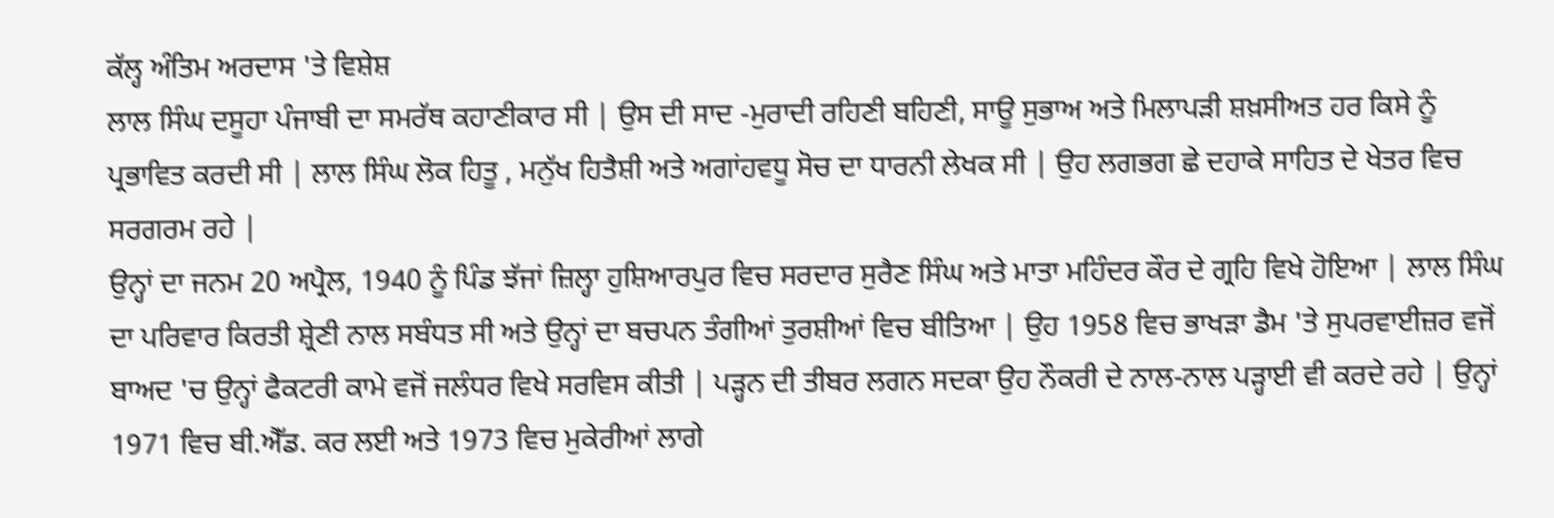ਕੱਲ੍ਹ ਅੰਤਿਮ ਅਰਦਾਸ 'ਤੇ ਵਿਸ਼ੇਸ਼
ਲਾਲ ਸਿੰਘ ਦਸੂਹਾ ਪੰਜਾਬੀ ਦਾ ਸਮਰੱਥ ਕਹਾਣੀਕਾਰ ਸੀ | ਉਸ ਦੀ ਸਾਦ -ਮੁਰਾਦੀ ਰਹਿਣੀ ਬਹਿਣੀ, ਸਾਊ ਸੁਭਾਅ ਅਤੇ ਮਿਲਾਪੜੀ ਸ਼ਖ਼ਸੀਅਤ ਹਰ ਕਿਸੇ ਨੂੰ ਪ੍ਰਭਾਵਿਤ ਕਰਦੀ ਸੀ | ਲਾਲ ਸਿੰਘ ਲੋਕ ਹਿਤੂ , ਮਨੁੱਖ ਹਿਤੈਸ਼ੀ ਅਤੇ ਅਗਾਂਹਵਧੂ ਸੋਚ ਦਾ ਧਾਰਨੀ ਲੇਖਕ ਸੀ | ਉਹ ਲਗਭਗ ਛੇ ਦਹਾਕੇ ਸਾਹਿਤ ਦੇ ਖੇਤਰ ਵਿਚ ਸਰਗਰਮ ਰਹੇ |
ਉਨ੍ਹਾਂ ਦਾ ਜਨਮ 20 ਅਪ੍ਰੈਲ, 1940 ਨੂੰ ਪਿੰਡ ਝੱਜਾਂ ਜ਼ਿਲ੍ਹਾ ਹੁਸ਼ਿਆਰਪੁਰ ਵਿਚ ਸਰਦਾਰ ਸੁਰੈਣ ਸਿੰਘ ਅਤੇ ਮਾਤਾ ਮਹਿੰਦਰ ਕੌਰ ਦੇ ਗ੍ਰਹਿ ਵਿਖੇ ਹੋਇਆ | ਲਾਲ ਸਿੰਘ ਦਾ ਪਰਿਵਾਰ ਕਿਰਤੀ ਸ਼੍ਰੇਣੀ ਨਾਲ ਸਬੰਧਤ ਸੀ ਅਤੇ ਉਨ੍ਹਾਂ ਦਾ ਬਚਪਨ ਤੰਗੀਆਂ ਤੁਰਸ਼ੀਆਂ ਵਿਚ ਬੀਤਿਆ | ਉਹ 1958 ਵਿਚ ਭਾਖੜਾ ਡੈਮ 'ਤੇ ਸੁਪਰਵਾਈਜ਼ਰ ਵਜੋਂ ਬਾਅਦ 'ਚ ਉਨ੍ਹਾਂ ਫੈਕਟਰੀ ਕਾਮੇ ਵਜੋਂ ਜਲੰਧਰ ਵਿਖੇ ਸਰਵਿਸ ਕੀਤੀ | ਪੜ੍ਹਨ ਦੀ ਤੀਬਰ ਲਗਨ ਸਦਕਾ ਉਹ ਨੌਕਰੀ ਦੇ ਨਾਲ-ਨਾਲ ਪੜ੍ਹਾਈ ਵੀ ਕਰਦੇ ਰਹੇ | ਉਨ੍ਹਾਂ 1971 ਵਿਚ ਬੀ.ਐੱਡ. ਕਰ ਲਈ ਅਤੇ 1973 ਵਿਚ ਮੁਕੇਰੀਆਂ ਲਾਗੇ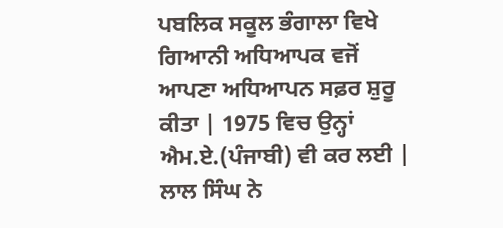ਪਬਲਿਕ ਸਕੂਲ ਭੰਗਾਲਾ ਵਿਖੇ ਗਿਆਨੀ ਅਧਿਆਪਕ ਵਜੋਂ ਆਪਣਾ ਅਧਿਆਪਨ ਸਫ਼ਰ ਸ਼ੁਰੂ ਕੀਤਾ | 1975 ਵਿਚ ਉਨ੍ਹਾਂ ਐਮ.ਏ.(ਪੰਜਾਬੀ) ਵੀ ਕਰ ਲਈ | ਲਾਲ ਸਿੰਘ ਨੇ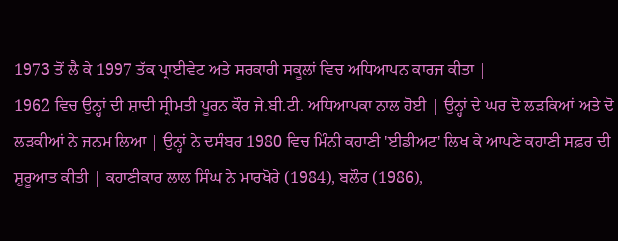1973 ਤੋਂ ਲੈ ਕੇ 1997 ਤੱਕ ਪ੍ਰਾਈਵੇਟ ਅਤੇ ਸਰਕਾਰੀ ਸਕੂਲਾਂ ਵਿਚ ਅਧਿਆਪਨ ਕਾਰਜ ਕੀਤਾ |
1962 ਵਿਚ ਉਨ੍ਹਾਂ ਦੀ ਸ਼ਾਦੀ ਸ੍ਰੀਮਤੀ ਪੂਰਨ ਕੌਰ ਜੇ.ਬੀ.ਟੀ. ਅਧਿਆਪਕਾ ਨਾਲ ਹੋਈ | ਉਨ੍ਹਾਂ ਦੇ ਘਰ ਦੋ ਲੜਕਿਆਂ ਅਤੇ ਦੋ ਲੜਕੀਆਂ ਨੇ ਜਨਮ ਲਿਆ | ਉਨ੍ਹਾਂ ਨੇ ਦਸੰਬਰ 1980 ਵਿਚ ਮਿੰਨੀ ਕਹਾਣੀ 'ਈਡੀਅਟ' ਲਿਖ ਕੇ ਆਪਣੇ ਕਹਾਣੀ ਸਫ਼ਰ ਦੀ ਸ਼ੁਰੂਆਤ ਕੀਤੀ | ਕਹਾਣੀਕਾਰ ਲਾਲ ਸਿੰਘ ਨੇ ਮਾਰਖੋਰੇ (1984), ਬਲੌਰ (1986),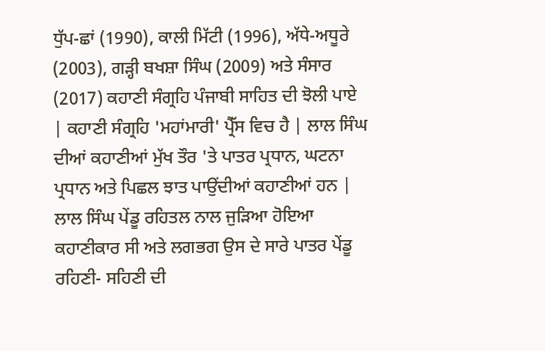ਧੁੱਪ-ਛਾਂ (1990), ਕਾਲੀ ਮਿੱਟੀ (1996), ਅੱਧੇ-ਅਧੂਰੇ (2003), ਗੜ੍ਹੀ ਬਖਸ਼ਾ ਸਿੰਘ (2009) ਅਤੇ ਸੰਸਾਰ (2017) ਕਹਾਣੀ ਸੰਗ੍ਰਹਿ ਪੰਜਾਬੀ ਸਾਹਿਤ ਦੀ ਝੋਲੀ ਪਾਏ | ਕਹਾਣੀ ਸੰਗ੍ਰਹਿ 'ਮਹਾਂਮਾਰੀ' ਪ੍ਰੈੱਸ ਵਿਚ ਹੈ | ਲਾਲ ਸਿੰਘ ਦੀਆਂ ਕਹਾਣੀਆਂ ਮੁੱਖ ਤੌਰ 'ਤੇ ਪਾਤਰ ਪ੍ਰਧਾਨ, ਘਟਨਾ ਪ੍ਰਧਾਨ ਅਤੇ ਪਿਛਲ ਝਾਤ ਪਾਉਂਦੀਆਂ ਕਹਾਣੀਆਂ ਹਨ | ਲਾਲ ਸਿੰਘ ਪੇਂਡੂ ਰਹਿਤਲ ਨਾਲ ਜੁੜਿਆ ਹੋਇਆ ਕਹਾਣੀਕਾਰ ਸੀ ਅਤੇ ਲਗਭਗ ਉਸ ਦੇ ਸਾਰੇ ਪਾਤਰ ਪੇਂਡੂ ਰਹਿਣੀ- ਸਹਿਣੀ ਦੀ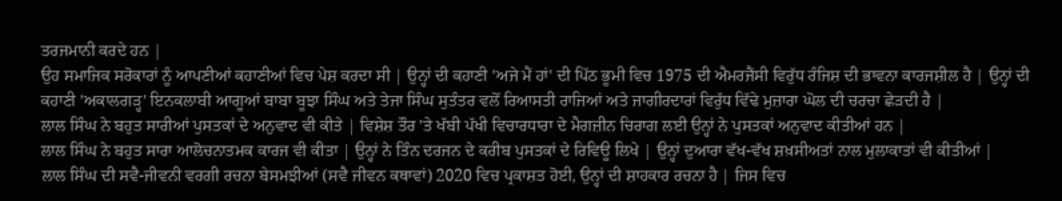ਤਰਜਮਾਨੀ ਕਰਦੇ ਹਨ |
ਉਹ ਸਮਾਜਿਕ ਸਰੋਕਾਰਾਂ ਨੂੰ ਆਪਣੀਆਂ ਕਹਾਣੀਆਂ ਵਿਚ ਪੇਸ਼ ਕਰਦਾ ਸੀ | ਉਨ੍ਹਾਂ ਦੀ ਕਹਾਣੀ 'ਅਜੇ ਮੈਂ ਹਾਂ' ਦੀ ਪਿੱਠ ਭੂਮੀ ਵਿਚ 1975 ਦੀ ਐਮਰਜੈਂਸੀ ਵਿਰੁੱਧ ਰੰਜਿਸ਼ ਦੀ ਭਾਵਨਾ ਕਾਰਜਸ਼ੀਲ ਹੈ | ਉਨ੍ਹਾਂ ਦੀ ਕਹਾਣੀ 'ਅਕਾਲਗੜ੍ਹ' ਇਨਕਲਾਬੀ ਆਗੂਆਂ ਬਾਬਾ ਬੂਝਾ ਸਿੰਘ ਅਤੇ ਤੇਜਾ ਸਿੰਘ ਸੁਤੰਤਰ ਵਲੋਂ ਰਿਆਸਤੀ ਰਾਜਿਆਂ ਅਤੇ ਜਾਗੀਰਦਾਰਾਂ ਵਿਰੁੱਧ ਵਿੱਢੇ ਮੁਜ਼ਾਰਾ ਘੋਲ ਦੀ ਚਰਚਾ ਛੇੜਦੀ ਹੈ |
ਲਾਲ ਸਿੰਘ ਨੇ ਬਹੁਤ ਸਾਰੀਆਂ ਪੁਸਤਕਾਂ ਦੇ ਅਨੁਵਾਦ ਵੀ ਕੀਤੇ | ਵਿਸ਼ੇਸ਼ ਤੌਰ 'ਤੇ ਖੱਬੀ ਪੱਖੀ ਵਿਚਾਰਧਾਰਾ ਦੇ ਮੈਗਜ਼ੀਨ ਚਿਰਾਗ ਲਈ ਉਨ੍ਹਾਂ ਨੇ ਪੁਸਤਕਾਂ ਅਨੁਵਾਦ ਕੀਤੀਆਂ ਹਨ |
ਲਾਲ ਸਿੰਘ ਨੇ ਬਹੁਤ ਸਾਰਾ ਆਲੋਚਨਾਤਮਕ ਕਾਰਜ ਵੀ ਕੀਤਾ | ਉਨ੍ਹਾਂ ਨੇ ਤਿੰਨ ਦਰਜਨ ਦੇ ਕਰੀਬ ਪੁਸਤਕਾਂ ਦੇ ਰਿਵਿਊ ਲਿਖੇ | ਉਨ੍ਹਾਂ ਦੁਆਰਾ ਵੱਖ-ਵੱਖ ਸ਼ਖ਼ਸੀਅਤਾਂ ਨਾਲ ਮੁਲਾਕਾਤਾਂ ਵੀ ਕੀਤੀਆਂ |
ਲਾਲ ਸਿੰਘ ਦੀ ਸਵੈ-ਜੀਵਨੀ ਵਰਗੀ ਰਚਨਾ ਬੇਸਮਝੀਆਂ (ਸਵੈ ਜੀਵਨ ਕਥਾਵਾਂ) 2020 ਵਿਚ ਪ੍ਰਕਾਸ਼ਤ ਹੋਈ, ਉਨ੍ਹਾਂ ਦੀ ਸ਼ਾਹਕਾਰ ਰਚਨਾ ਹੈ | ਜਿਸ ਵਿਚ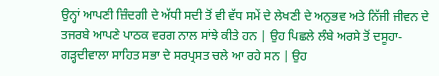ਉਨ੍ਹਾਂ ਆਪਣੀ ਜ਼ਿੰਦਗੀ ਦੇ ਅੱਧੀ ਸਦੀ ਤੋਂ ਵੀ ਵੱਧ ਸਮੇਂ ਦੇ ਲੇਖਣੀ ਦੇ ਅਨੁਭਵ ਅਤੇ ਨਿੱਜੀ ਜੀਵਨ ਦੇ ਤਜਰਬੇ ਆਪਣੇ ਪਾਠਕ ਵਰਗ ਨਾਲ ਸਾਂਝੇ ਕੀਤੇ ਹਨ | ਉਹ ਪਿਛਲੇ ਲੰਬੇ ਅਰਸੇ ਤੋਂ ਦਸੂਹਾ- ਗੜ੍ਹਦੀਵਾਲਾ ਸਾਹਿਤ ਸਭਾ ਦੇ ਸਰਪ੍ਰਸਤ ਚਲੇ ਆ ਰਹੇ ਸਨ | ਉਹ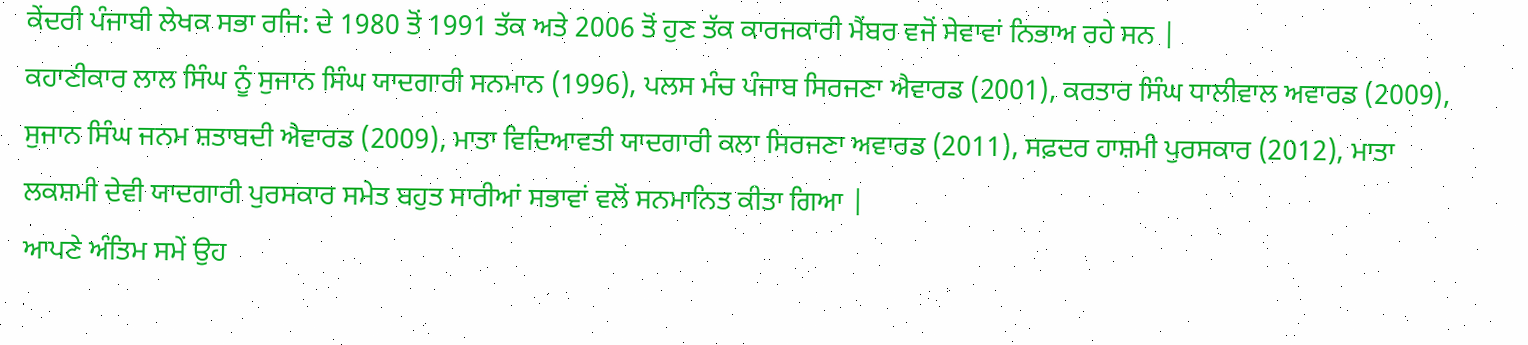ਕੇਂਦਰੀ ਪੰਜਾਬੀ ਲੇਖਕ ਸਭਾ ਰਜਿ: ਦੇ 1980 ਤੋਂ 1991 ਤੱਕ ਅਤੇ 2006 ਤੋਂ ਹੁਣ ਤੱਕ ਕਾਰਜਕਾਰੀ ਮੈਂਬਰ ਵਜੋਂ ਸੇਵਾਵਾਂ ਨਿਭਾਅ ਰਹੇ ਸਨ |
ਕਹਾਣੀਕਾਰ ਲਾਲ ਸਿੰਘ ਨੂੰ ਸੁਜਾਨ ਸਿੰਘ ਯਾਦਗਾਰੀ ਸਨਮਾਨ (1996), ਪਲਸ ਮੰਚ ਪੰਜਾਬ ਸਿਰਜਣਾ ਐਵਾਰਡ (2001), ਕਰਤਾਰ ਸਿੰਘ ਧਾਲੀਵਾਲ ਅਵਾਰਡ (2009), ਸੁਜਾਨ ਸਿੰਘ ਜਨਮ ਸ਼ਤਾਬਦੀ ਐਵਾਰਡ (2009), ਮਾਤਾ ਵਿਦਿਆਵਤੀ ਯਾਦਗਾਰੀ ਕਲਾ ਸਿਰਜਣਾ ਅਵਾਰਡ (2011), ਸਫ਼ਦਰ ਹਾਸ਼ਮੀ ਪੁਰਸਕਾਰ (2012), ਮਾਤਾ ਲਕਸ਼ਮੀ ਦੇਵੀ ਯਾਦਗਾਰੀ ਪੁਰਸਕਾਰ ਸਮੇਤ ਬਹੁਤ ਸਾਰੀਆਂ ਸਭਾਵਾਂ ਵਲੋਂ ਸਨਮਾਨਿਤ ਕੀਤਾ ਗਿਆ |
ਆਪਣੇ ਅੰਤਿਮ ਸਮੇਂ ਉਹ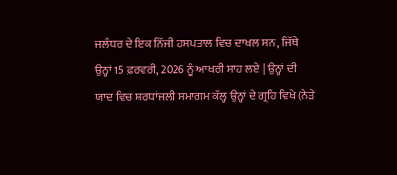ਜਲੰਧਰ ਦੇ ਇਕ ਨਿੱਜੀ ਹਸਪਤਾਲ ਵਿਚ ਦਾਖਲ ਸਨ, ਜਿੱਥੇ ਉਨ੍ਹਾਂ 15 ਫ਼ਰਵਰੀ, 2026 ਨੂੰ ਆਖਰੀ ਸਾਹ ਲਏ | ਉਨ੍ਹਾਂ ਦੀ ਯਾਦ ਵਿਚ ਸ਼ਰਧਾਂਜਲੀ ਸਮਾਗਮ ਕੱਲ੍ਹ ਉਨ੍ਹਾਂ ਦੇ ਗ੍ਰਹਿ ਵਿਖੇ (ਨੇੜੇ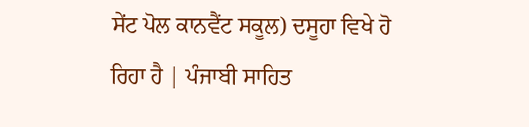ਸੇਂਟ ਪੋਲ ਕਾਨਵੈਂਟ ਸਕੂਲ) ਦਸੂਹਾ ਵਿਖੇ ਹੋ ਰਿਹਾ ਹੈ | ਪੰਜਾਬੀ ਸਾਹਿਤ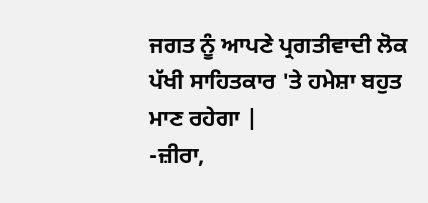ਜਗਤ ਨੂੰ ਆਪਣੇ ਪ੍ਰਗਤੀਵਾਦੀ ਲੋਕ ਪੱਖੀ ਸਾਹਿਤਕਾਰ 'ਤੇ ਹਮੇਸ਼ਾ ਬਹੁਤ ਮਾਣ ਰਹੇਗਾ |
-ਜ਼ੀਰਾ,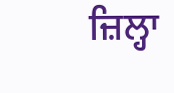ਜ਼ਿਲ੍ਹਾ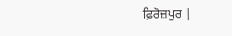ਫ਼ਿਰੋਜ਼ਪੁਰ |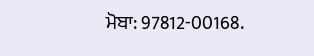ਮੋਬਾ: 97812-00168.